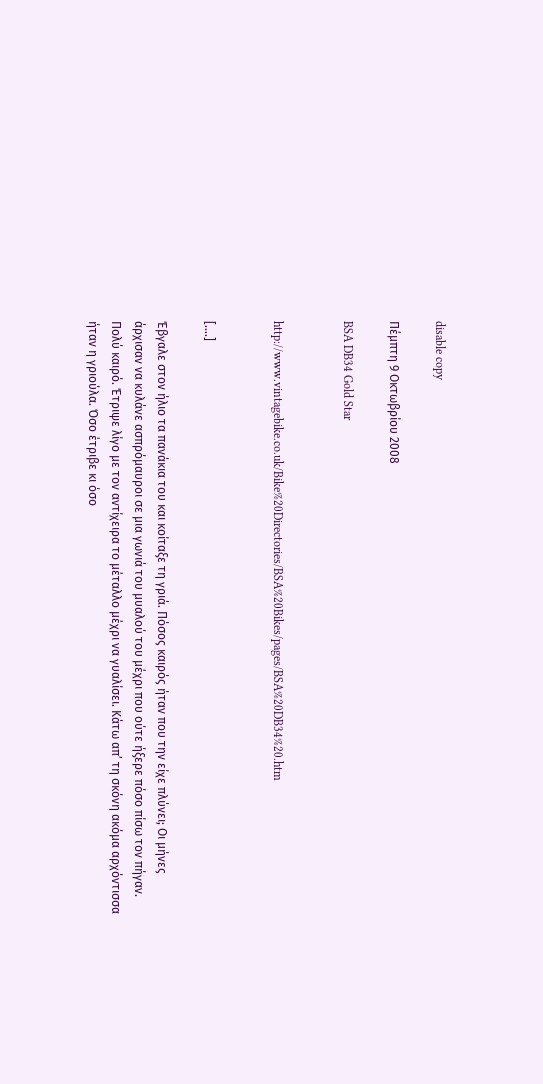disable copy

Πέμπτη 9 Οκτωβρίου 2008

BSA DB34 Gold Star


http://www.vintagebike.co.uk/Bike%20Directories/BSA%20Bikes/pages/BSA%20DB34%20.htm


[….]

Έβγαλε στον ήλιο τα πανάκια του και κοίταξε τη γριά. Πόσος καιρός ήταν που την είχε πλύνει; Οι μήνες άρχισαν να κυλάνε ασπρόμαυροι σε μια γωνιά του μυαλού του μέχρι που ούτε ήξερε πόσο πίσω τον πήγαν. Πολύ καιρό. Έτριψε λίγο με τον αντίχειρα το μέταλλο μέχρι να γυαλίσει. Κάτω απ’ τη σκόνη ακόμα αρχόντισσα ήταν η γριούλα. Όσο έτριβε κι όσο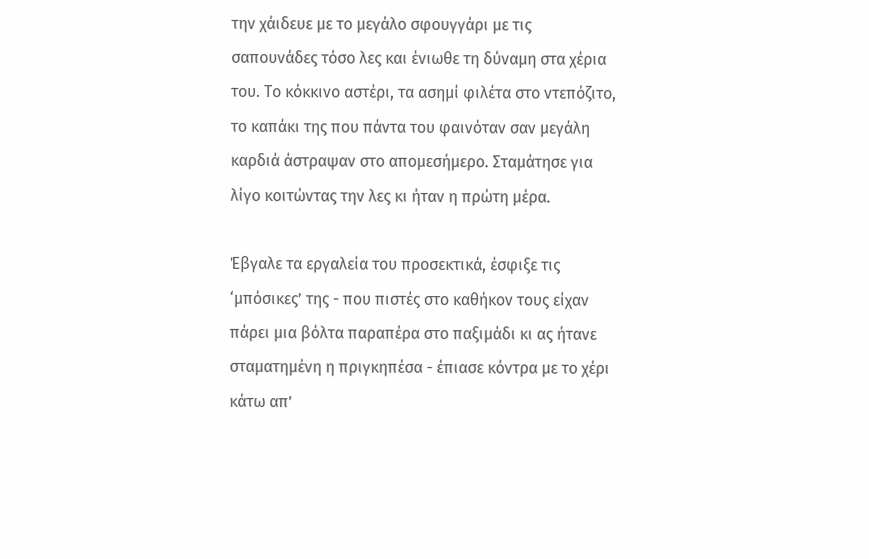την χάιδευε με το μεγάλο σφουγγάρι με τις σαπουνάδες τόσο λες και ένιωθε τη δύναμη στα χέρια του. Το κόκκινο αστέρι, τα ασημί φιλέτα στο ντεπόζιτο, το καπάκι της που πάντα του φαινόταν σαν μεγάλη καρδιά άστραψαν στο απομεσήμερο. Σταμάτησε για λίγο κοιτώντας την λες κι ήταν η πρώτη μέρα.

Έβγαλε τα εργαλεία του προσεκτικά, έσφιξε τις ‘μπόσικες’ της - που πιστές στο καθήκον τους είχαν πάρει μια βόλτα παραπέρα στο παξιμάδι κι ας ήτανε σταματημένη η πριγκηπέσα - έπιασε κόντρα με το χέρι κάτω απ’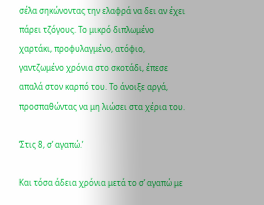σέλα σηκώνοντας την ελαφρά να δει αν έχει πάρει τζόγους. Το μικρό διπλωμένο χαρτάκι, προφυλαγμένο, ατόφιο, γαντζωμένο χρόνια στο σκοτάδι, έπεσε απαλά στον καρπό του. Το άνοιξε αργά, προσπαθώντας να μη λιώσει στα χέρια του.

‘Στις 8, σ’ αγαπώ.’

Και τόσα άδεια χρόνια μετά το σ’ αγαπώ με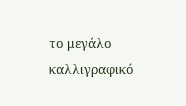το μεγάλο καλλιγραφικό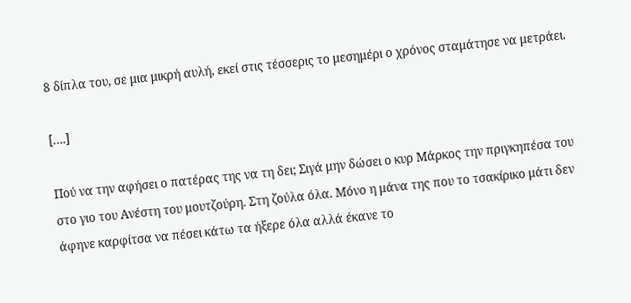8 δίπλα του, σε μια μικρή αυλή, εκεί στις τέσσερις το μεσημέρι ο χρόνος σταμάτησε να μετράει.

[….]

Πού να την αφήσει ο πατέρας της να τη δει; Σιγά μην δώσει ο κυρ Μάρκος την πριγκηπέσα του στο γιο του Ανέστη του μουτζούρη. Στη ζούλα όλα. Μόνο η μάνα της που το τσακίρικο μάτι δεν άφηνε καρφίτσα να πέσει κάτω τα ήξερε όλα αλλά έκανε το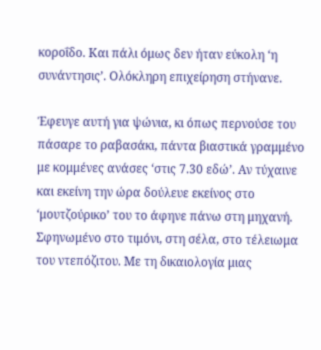κοροΐδο. Και πάλι όμως δεν ήταν εύκολη ‘η συνάντησις’. Ολόκληρη επιχείρηση στήνανε.

Έφευγε αυτή για ψώνια, κι όπως περνούσε του πάσαρε το ραβασάκι, πάντα βιαστικά γραμμένο με κομμένες ανάσες ‘στις 7.30 εδώ’. Αν τύχαινε και εκείνη την ώρα δούλευε εκείνος στο ‘μουτζούρικο’ του το άφηνε πάνω στη μηχανή. Σφηνωμένο στο τιμόνι, στη σέλα, στο τέλειωμα του ντεπόζιτου. Με τη δικαιολογία μιας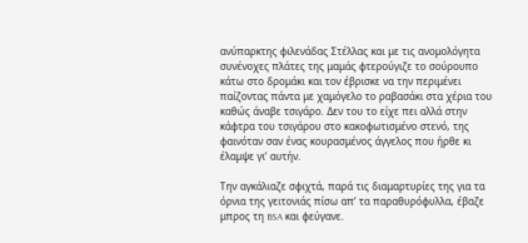ανύπαρκτης φιλενάδας Στέλλας και με τις ανομολόγητα συνένοχες πλάτες της μαμάς φτερούγιζε το σούρουπο κάτω στο δρομάκι και τον έβρισκε να την περιμένει παίζοντας πάντα με χαμόγελο το ραβασάκι στα χέρια του καθώς άναβε τσιγάρο. Δεν του το είχε πει αλλά στην κάφτρα του τσιγάρου στο κακοφωτισμένο στενό, της φαινόταν σαν ένας κουρασμένος άγγελος που ήρθε κι έλαμψε γι’ αυτήν.

Την αγκάλιαζε σφιχτά, παρά τις διαμαρτυρίες της για τα όρνια της γειτονιάς πίσω απ’ τα παραθυρόφυλλα, έβαζε μπρος τη BSA και φεύγανε.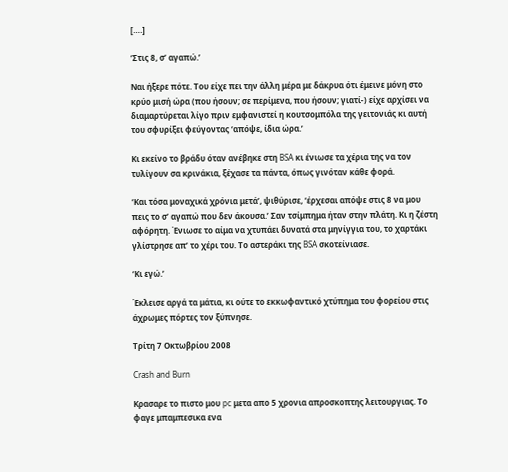[….]

‘Στις 8, σ’ αγαπώ.’

Ναι ήξερε πότε. Του είχε πει την άλλη μέρα με δάκρυα ότι έμεινε μόνη στο κρύο μισή ώρα (που ήσουν; σε περίμενα, που ήσουν; γιατί-) είχε αρχίσει να διαμαρτύρεται λίγο πριν εμφανιστεί η κουτσομπόλα της γειτονιάς κι αυτή του σφυρίξει φεύγοντας ‘απόψε, ίδια ώρα.’

Κι εκείνο το βράδυ όταν ανέβηκε στη BSA κι ένιωσε τα χέρια της να τον τυλίγουν σα κρινάκια, ξέχασε τα πάντα, όπως γινόταν κάθε φορά.

‘Και τόσα μοναχικά χρόνια μετά’, ψιθύρισε, ‘έρχεσαι απόψε στις 8 να μου πεις το σ’ αγαπώ που δεν άκουσα.’ Σαν τσίμπημα ήταν στην πλάτη. Κι η ζέστη αφόρητη. Ένιωσε το αίμα να χτυπάει δυνατά στα μηνίγγια του, το χαρτάκι γλίστρησε απ’ το χέρι του. Το αστεράκι της BSA σκοτείνιασε.

‘Κι εγώ.’

Έκλεισε αργά τα μάτια, κι ούτε το εκκωφαντικό χτύπημα του φορείου στις άχρωμες πόρτες τον ξύπνησε.

Τρίτη 7 Οκτωβρίου 2008

Crash and Burn

Κρασαρε το πιστο μου pc μετα απο 5 χρονια απροσκοπτης λειτουργιας. Το φαγε μπαμπεσικα ενα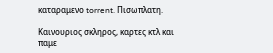καταραμενο torrent. Πισωπλατη.

Καινουριος σκληρος, καρτες κτλ και παμε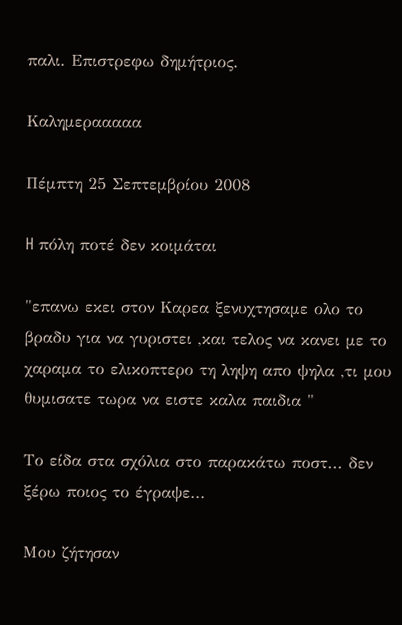παλι. Επιστρεφω δημήτριος.

Καλημερααααα

Πέμπτη 25 Σεπτεμβρίου 2008

H πόλη ποτέ δεν κοιμάται

"επανω εκει στον Καρεα ξενυχτησαμε ολο το βραδυ για να γυριστει ,και τελος να κανει με το χαραμα το ελικοπτερο τη ληψη απο ψηλα ,τι μου θυμισατε τωρα να ειστε καλα παιδια "

Το είδα στα σχόλια στο παρακάτω ποστ... δεν ξέρω ποιος το έγραψε...

Μου ζήτησαν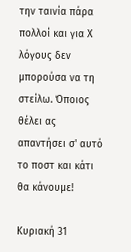την ταινία πάρα πολλοί και για Χ λόγους δεν μπορούσα να τη στείλω. Όποιος θέλει ας απαντήσει σ' αυτό το ποστ και κάτι θα κάνουμε!

Κυριακή 31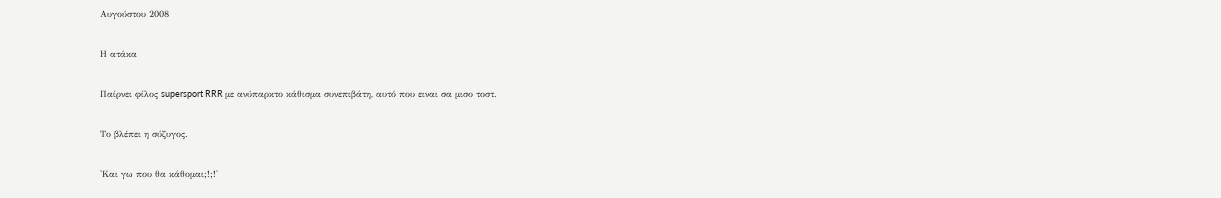Αυγούστου 2008

Η ατάκα

Παίρνει φίλος supersport RRR με ανύπαρκτο κάθισμα συνεπιβάτη, αυτό που ειναι σα μισο τοστ.

Το βλέπει η σύζυγος.

'Και γω που θα κάθομαι;!;!'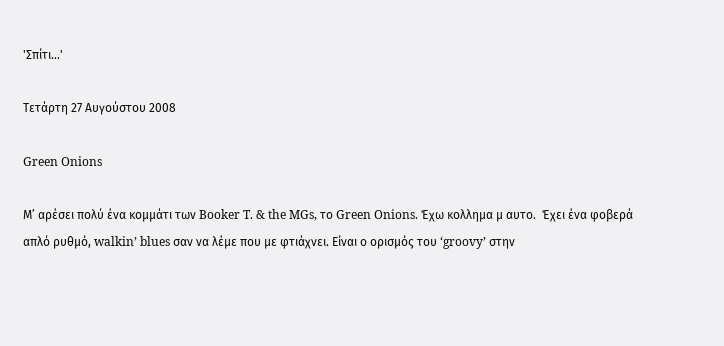'Σπίτι...'

Τετάρτη 27 Αυγούστου 2008

Green Onions

Μ’ αρέσει πολύ ένα κομμάτι των Booker T. & the MGs, το Green Onions. Έχω κολλημα μ αυτο.  Έχει ένα φοβερά απλό ρυθμό, walkin’ blues σαν να λέμε που με φτιάχνει. Είναι ο ορισμός του ‘groovy’ στην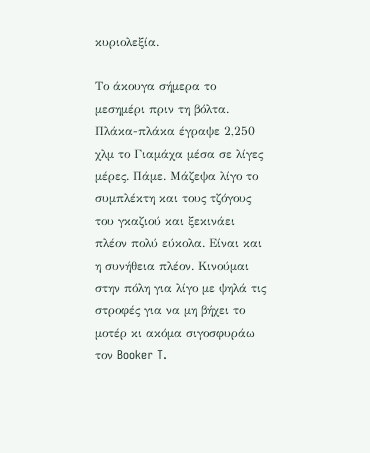κυριολεξία.

Το άκουγα σήμερα το μεσημέρι πριν τη βόλτα. Πλάκα-πλάκα έγραψε 2,250 χλμ το Γιαμάχα μέσα σε λίγες μέρες. Πάμε. Μάζεψα λίγο το συμπλέκτη και τους τζόγους του γκαζιού και ξεκινάει πλέον πολύ εύκολα. Είναι και η συνήθεια πλέον. Κινούμαι στην πόλη για λίγο με ψηλά τις στροφές για να μη βήχει το μοτέρ κι ακόμα σιγοσφυράω τον Booker T.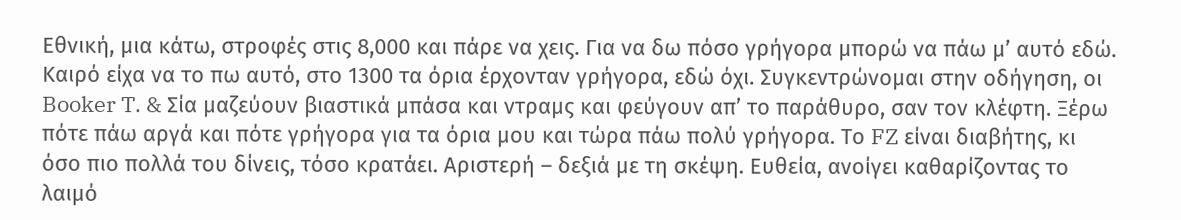Εθνική, μια κάτω, στροφές στις 8,000 και πάρε να χεις. Για να δω πόσο γρήγορα μπορώ να πάω μ’ αυτό εδώ. Καιρό είχα να το πω αυτό, στο 1300 τα όρια έρχονταν γρήγορα, εδώ όχι. Συγκεντρώνομαι στην οδήγηση, οι Booker T. & Σία μαζεύουν βιαστικά μπάσα και ντραμς και φεύγουν απ’ το παράθυρο, σαν τον κλέφτη. Ξέρω πότε πάω αργά και πότε γρήγορα για τα όρια μου και τώρα πάω πολύ γρήγορα. Το FZ είναι διαβήτης, κι όσο πιο πολλά του δίνεις, τόσο κρατάει. Αριστερή – δεξιά με τη σκέψη. Ευθεία, ανοίγει καθαρίζοντας το λαιμό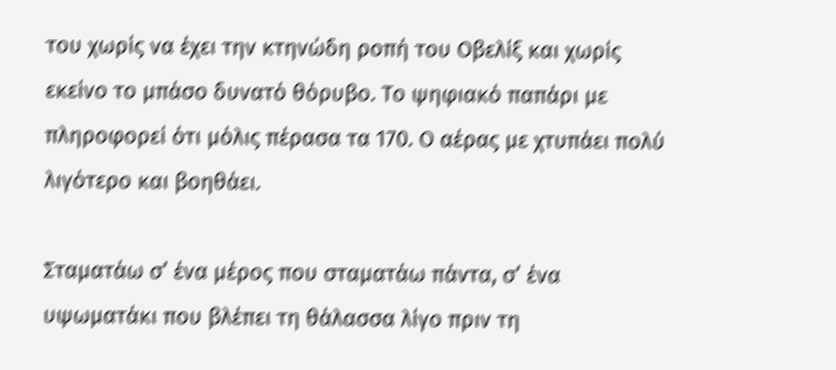του χωρίς να έχει την κτηνώδη ροπή του Οβελίξ και χωρίς εκείνο το μπάσο δυνατό θόρυβο. Το ψηφιακό παπάρι με πληροφορεί ότι μόλις πέρασα τα 170. Ο αέρας με χτυπάει πολύ λιγότερο και βοηθάει.

Σταματάω σ’ ένα μέρος που σταματάω πάντα, σ’ ένα υψωματάκι που βλέπει τη θάλασσα λίγο πριν τη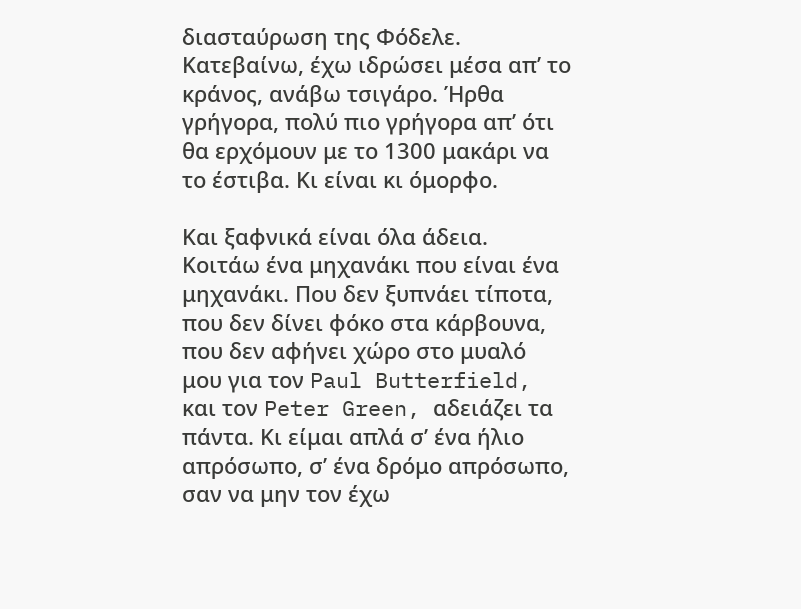διασταύρωση της Φόδελε. Κατεβαίνω, έχω ιδρώσει μέσα απ’ το κράνος, ανάβω τσιγάρο. Ήρθα γρήγορα, πολύ πιο γρήγορα απ’ ότι θα ερχόμουν με το 1300 μακάρι να το έστιβα. Κι είναι κι όμορφο.

Και ξαφνικά είναι όλα άδεια. Κοιτάω ένα μηχανάκι που είναι ένα μηχανάκι. Που δεν ξυπνάει τίποτα, που δεν δίνει φόκο στα κάρβουνα, που δεν αφήνει χώρο στο μυαλό μου για τον Paul Butterfield, και τον Peter Green, αδειάζει τα πάντα. Κι είμαι απλά σ’ ένα ήλιο απρόσωπο, σ’ ένα δρόμο απρόσωπο, σαν να μην τον έχω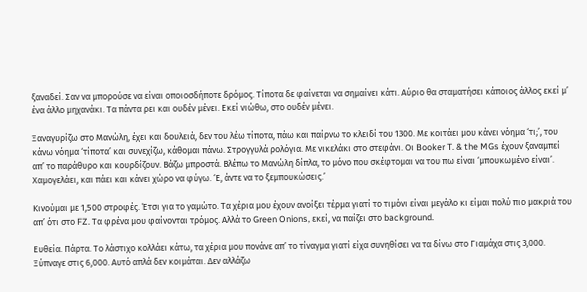ξαναδεί. Σαν να μπορούσε να είναι οποιοσδήποτε δρόμος. Τίποτα δε φαίνεται να σημαίνει κάτι. Αύριο θα σταματήσει κάποιος άλλος εκεί μ’ ένα άλλο μηχανάκι. Τα πάντα ρει και ουδέν μένει. Εκεί νιώθω, στο ουδέν μένει.

Ξαναγυρίζω στο Μανώλη, έχει και δουλειά, δεν του λέω τίποτα, πάω και παίρνω το κλειδί του 1300. Με κοιτάει μου κάνει νόημα ‘τι;’, του κάνω νόημα ‘τίποτα’ και συνεχίζω, κάθομαι πάνω. Στρογγυλά ρολόγια. Με νικελάκι στο στεφάνι. Οι Booker T. & the MGs έχουν ξαναμπεί απ’ το παράθυρο και κουρδίζουν. Βάζω μπροστά. Βλέπω το Μανώλη δίπλα, το μόνο που σκέφτομαι να του πω είναι ‘μπουκωμένο είναι’. Χαμογελάει, και πάει και κάνει χώρο να φύγω. ‘Ε, άντε να το ξεμπουκώσεις.’

Κινούμαι με 1,500 στροφές. Έτσι για το γαμώτο. Τα χέρια μου έχουν ανοίξει τέρμα γιατί το τιμόνι είναι μεγάλο κι είμαι πολύ πιο μακριά του απ’ ότι στο FZ. Τα φρένα μου φαίνονται τρόμος. Αλλά το Green Onions, εκεί, να παίζει στο background.

Ευθεία. Πάρτα. Το λάστιχο κολλάει κάτω, τα χέρια μου πονάνε απ’ το τίναγμα γιατί είχα συνηθίσει να τα δίνω στο Γιαμάχα στις 3,000. Ξύπναγε στις 6,000. Αυτό απλά δεν κοιμάται. Δεν αλλάζω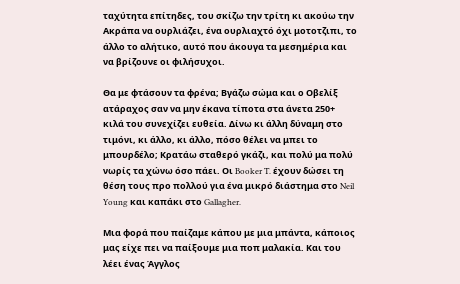ταχύτητα επίτηδες, του σκίζω την τρίτη κι ακούω την Ακράπα να ουρλιάζει, ένα ουρλιαχτό όχι μοτοτζιπι, το άλλο το αλήτικο, αυτό που άκουγα τα μεσημέρια και να βρίζουνε οι φιλήσυχοι.

Θα με φτάσουν τα φρένα; Βγάζω σώμα και ο Οβελίξ ατάραχος σαν να μην έκανα τίποτα στα άνετα 250+ κιλά του συνεχίζει ευθεία. Δίνω κι άλλη δύναμη στο τιμόνι, κι άλλο, κι άλλο, πόσο θέλει να μπει το μπουρδέλο; Κρατάω σταθερό γκάζι, και πολύ μα πολύ νωρίς τα χώνω όσο πάει. Οι Booker T. έχουν δώσει τη θέση τους προ πολλού για ένα μικρό διάστημα στο Neil Young και καπάκι στο Gallagher.

Mια φορά που παίζαμε κάπου με μια μπάντα, κάποιος μας είχε πει να παίξουμε μια ποπ μαλακία. Και του λέει ένας Άγγλος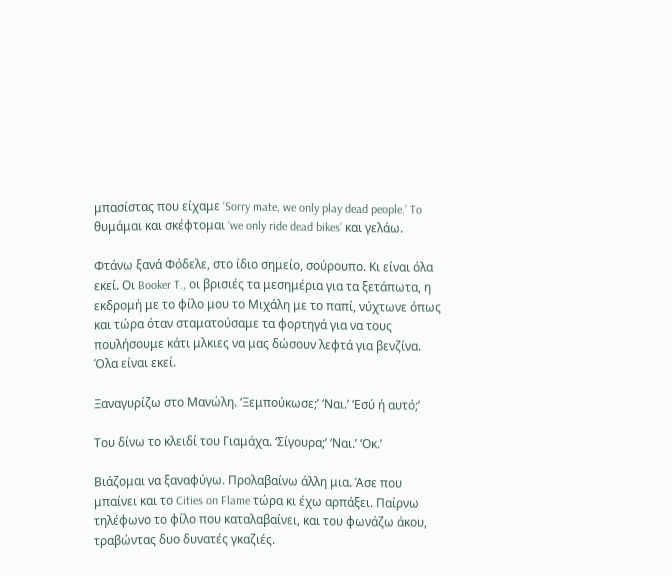μπασίστας που είχαμε ‘Sorry mate, we only play dead people.’ To θυμάμαι και σκέφτομαι ‘we only ride dead bikes’ και γελάω.

Φτάνω ξανά Φόδελε, στο ίδιο σημείο, σούρουπο. Κι είναι όλα εκεί. Οι Booker T., οι βρισιές τα μεσημέρια για τα ξετάπωτα, η εκδρομή με το φίλο μου το Μιχάλη με το παπί, νύχτωνε όπως και τώρα όταν σταματούσαμε τα φορτηγά για να τους πουλήσουμε κάτι μλκιες να μας δώσουν λεφτά για βενζίνα. Όλα είναι εκεί.

Ξαναγυρίζω στο Μανώλη. ‘Ξεμπούκωσε;’ ‘Ναι.’ ‘Εσύ ή αυτό;’

Του δίνω το κλειδί του Γιαμάχα. ‘Σίγουρα;’ ‘Ναι.’ ‘Οκ.’

Βιάζομαι να ξαναφύγω. Προλαβαίνω άλλη μια. Άσε που μπαίνει και το Cities on Flame τώρα κι έχω αρπάξει. Παίρνω τηλέφωνο το φίλο που καταλαβαίνει, και του φωνάζω άκου, τραβώντας δυο δυνατές γκαζιές.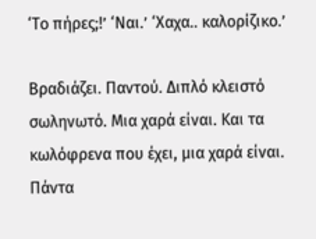‘Το πήρες;!’ ‘Ναι.’ ‘Χαχα.. καλορίζικο.’

Βραδιάζει. Παντού. Διπλό κλειστό σωληνωτό. Μια χαρά είναι. Και τα κωλόφρενα που έχει, μια χαρά είναι. Πάντα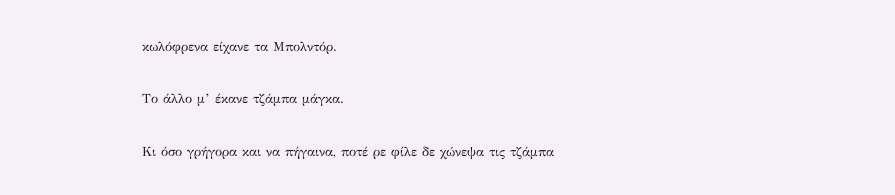κωλόφρενα είχανε τα Μπολντόρ.

Το άλλο μ’ έκανε τζάμπα μάγκα.

Κι όσο γρήγορα και να πήγαινα, ποτέ ρε φίλε δε χώνεψα τις τζάμπα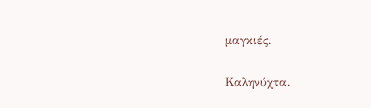μαγκιές.

Καληνύχτα.